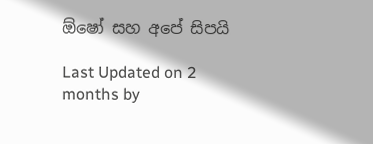ඕෂෝ සහ අපේ සිපයි

Last Updated on 2 months by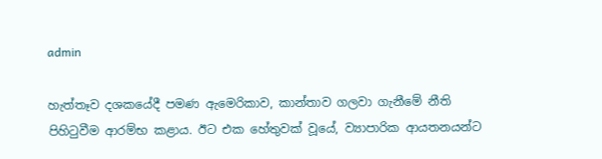admin

හැත්තෑව දශකයේදී පමණ ඇමෙරිකාව, කාන්තාව ගලවා ගැනීමේ නීති පිහිටුවීම ආරම්භ කළාය. ඊට එක හේතුවක් වූයේ, ව්‍යාපාරික ආයතනයන්ට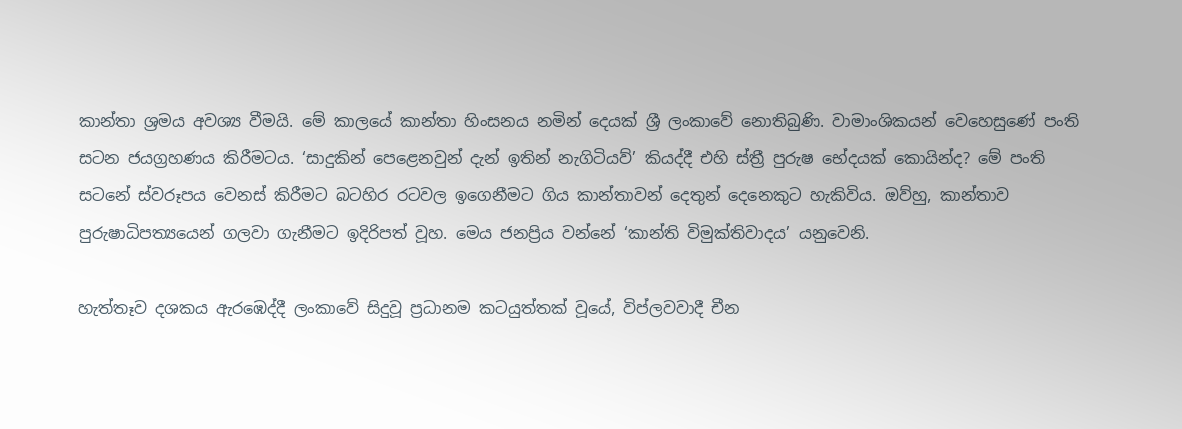කාන්තා ශ්‍රමය අවශ්‍ය වීමයි. මේ කාලයේ කාන්තා හිංසනය නමින් දෙයක් ශ්‍රී ලංකාවේ නොතිබුණි. වාමාංශිකයන් වෙහෙසුණේ පංති සටන ජයග්‍රහණය කිරීමටය. ‘සාදුකින් පෙළෙනවුන් දැන් ඉතින් නැගිටියව්’ කියද්දී එහි ස්ත්‍රී පුරුෂ භේදයක් කොයින්ද? මේ පංති සටනේ ස්වරූපය වෙනස් කිරීමට බටහිර රටවල ඉගෙනීමට ගිය කාන්තාවන් දෙතුන් දෙනෙකුට හැකිවිය. ඔව්හු, කාන්තාව පුරුෂාධිපත්‍යයෙන් ගලවා ගැනීමට ඉදිරිපත් වූහ. මෙය ජනප්‍රිය වන්නේ ‘කාන්ති විමුක්තිවාදය’ යනුවෙනි.

හැත්තෑව දශකය ඇරඹෙද්දී ලංකාවේ සිදුවූ ප්‍රධානම කටයුත්තක් වූයේ, විප්ලවවාදී චීන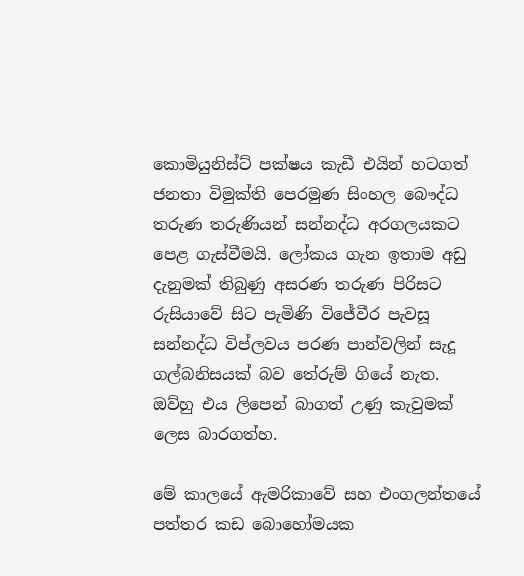කොමියුනිස්ට් පක්ෂය කැඩී එයින් හටගත් ජනතා විමුක්ති පෙරමුණ සිංහල බෞද්ධ තරුණ තරුණියන් සන්නද්ධ අරගලයකට පෙළ ගැස්වීමයි. ලෝකය ගැන ඉතාම අඩු දැනුමක් තිබුණු අසරණ තරුණ පිරිසට රුසියාවේ සිට පැමිණි විජේවීර පැවසූ සන්නද්ධ විප්ලවය පරණ පාන්වලින් සැදූ ගල්බනිසයක් බව තේරුම් ගියේ නැත. ඔව්හු එය ලිපෙන් බාගත් උණු කැවුමක් ලෙස බාරගත්හ.

මේ කාලයේ ඇමරිකාවේ සහ එංගලන්තයේ පත්තර කඩ බොහෝමයක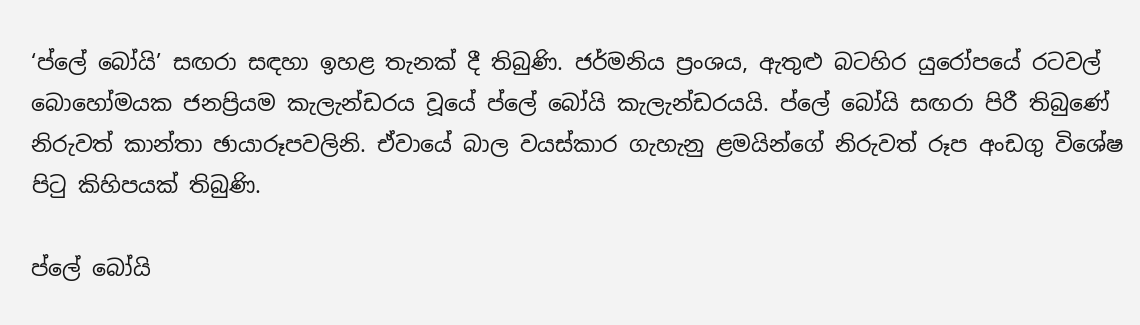‘ප්ලේ බෝයි’ සඟරා සඳහා ඉහළ තැනක් දී තිබුණි. ජර්මනිය ප්‍රංශය, ඇතුළු බටහිර යුරෝපයේ රටවල් බොහෝමයක ජනප්‍රියම කැලැන්ඩරය වූයේ ප්ලේ බෝයි කැලැන්ඩරයයි. ප්ලේ බෝයි සඟරා පිරී තිබුණේ නිරුවත් කාන්තා ඡායාරූපවලිනි. ඒවායේ බාල වයස්කාර ගැහැනු ළමයින්ගේ නිරුවත් රූප අංඩගු විශේෂ පිටු කිහිපයක් තිබුණි.

ප්ලේ බෝයි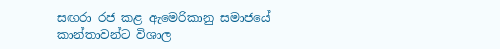සඟරා රජ කළ ඇමෙරිකානු සමාජයේ කාන්තාවන්ට විශාල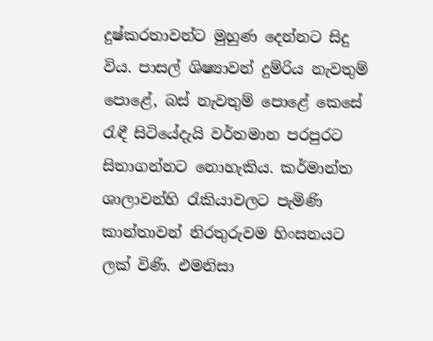දුෂ්කරතාවන්ට මුහුණ දෙන්නට සිදු විය. පාසල් ශිෂ්‍යාවන් දුම්රිය නැවතුම් පොළේ, බස් නැවතුම් පොළේ කෙසේ රැඳී සිටියේදැයි වර්තමාන පරපුරට සිතාගන්නට නොහැකිය. කර්මාන්ත ශාලාවන්හි රැකියාවලට පැමිණි කාන්තාවන් නිරතුරුවම හිංසනයට ලක් විණි. එමනිසා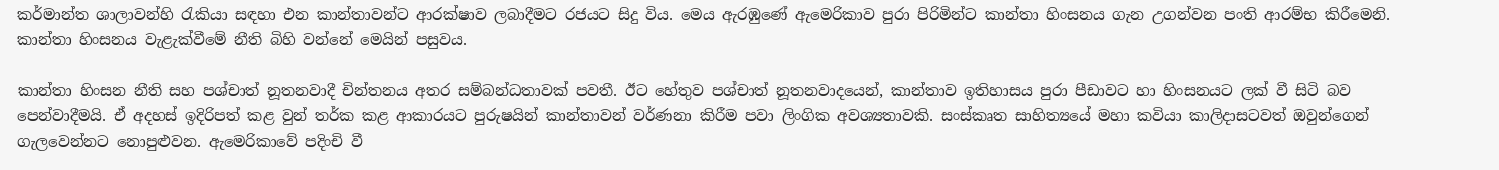කර්මාන්ත ශාලාවන්හි රැකියා සඳහා එන කාන්තාවන්ට ආරක්ෂාව ලබාදීමට රජයට සිදු විය. මෙය ඇරඹුණේ ඇමෙරිකාව පුරා පිරිමින්ට කාන්තා හිංසනය ගැන උගන්වන පංති ආරම්භ කිරීමෙනි. කාන්තා හිංසනය වැළැක්වීමේ නීති බිහි වන්නේ මෙයින් පසුවය.

කාන්තා හිංසන නීති සහ පශ්චාත් නූතනවාදී චින්තනය අතර සම්බන්ධතාවක් පවතී. ඊට හේතුව පශ්චාත් නූතනවාදයෙන්, කාන්තාව ඉතිහාසය පුරා පීඩාවට හා හිංසනයට ලක් වී සිටි බව පෙන්වාදීමයි. ඒ අදහස් ඉදිරිපත් කළ වුන් තර්ක කළ ආකාරයට පුරුෂයින් කාන්තාවන් වර්ණනා කිරීම පවා ලිංගික අවශ්‍යතාවකි. සංස්කෘත සාහිත්‍යයේ මහා කවියා කාලිදාසටවත් ඔවුන්ගෙන් ගැලවෙන්නට නොපුළුවන. ඇමෙරිකාවේ පදිංචි වී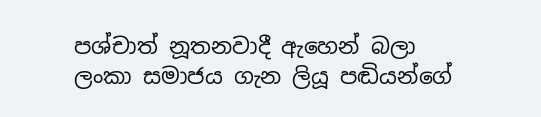පශ්චාත් නූතනවාදී ඇහෙන් බලා ලංකා සමාජය ගැන ලියූ පඬියන්ගේ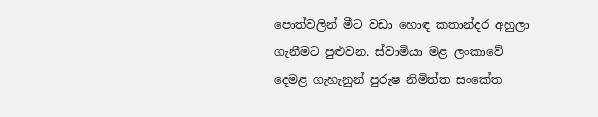පොත්වලින් මීට වඩා හොඳ කතාන්දර අහුලා ගැනීමට පුළුවන. ස්වාමියා මළ ලංකාවේ දෙමළ ගැහැනුන් පුරුෂ නිමිත්ත සංකේත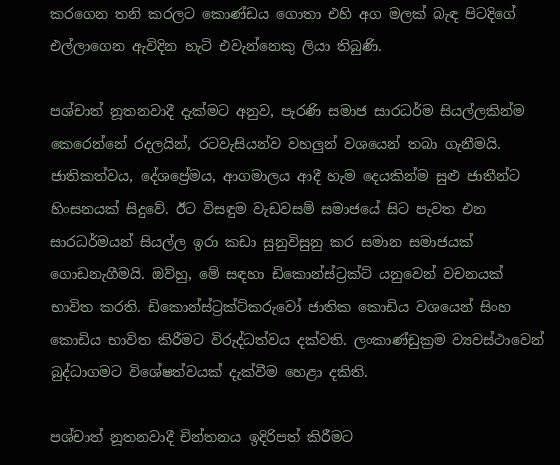කරගෙන තනි කරලට කොණ්ඩය ගොතා එහි අග මලක් බැඳ පිටදිගේ එල්ලාගෙන ඇවිදින හැටි එවැන්නෙකු ලියා තිබුණි.

පශ්චාත් නූතනවාදී දැක්මට අනුව, පැරණි සමාජ සාරධර්ම සියල්ලකින්ම කෙරෙන්නේ රදලයින්, රටවැසියන්ව වහලුන් වශයෙන් තබා ගැනීමයි. ජාතිකත්වය, දේශප්‍රේමය, ආගමාලය ආදී හැම දෙයකින්ම සුළු ජාතීන්ට හිංසනයක් සිදුවේ. ඊට විසඳුම වැඩවසම් සමාජයේ සිට පැවත එන සාරධර්මයන් සියල්ල ඉරා කඩා සුනුවිසුනු කර සමාන සමාජයක් ගොඩනැගීමයි. ඔව්හු, මේ සඳහා ඩිකොන්ස්ට්‍රක්ට් යනුවෙන් වචනයක් භාවිත කරති. ඩිකොන්ස්ට්‍රක්ට්කරුවෝ ජාතික කොඩිය වශයෙන් සිංහ කොඩිය භාවිත කිරීමට විරුද්ධත්වය දක්වති. ලංකාණ්ඩුක්‍රම ව්‍යවස්ථාවෙන් බුද්ධාගමට විශේෂත්වයක් දැක්වීම හෙළා දකිති.

පශ්චාත් නූතනවාදී චින්තනය ඉදිරිපත් කිරීමට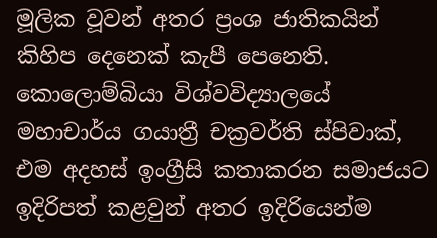මූලික වූවන් අතර ප්‍රංශ ජාතිකයින් කිහිප දෙනෙක් කැපී පෙනෙති. කොලොම්බියා විශ්වවිද්‍යාලයේ මහාචාර්ය ගයාත්‍රී චක්‍රවර්ති ස්පිවාක්, එම අදහස් ඉංග්‍රීසි කතාකරන සමාජයට ඉදිරිපත් කළවුන් අතර ඉදිරියෙන්ම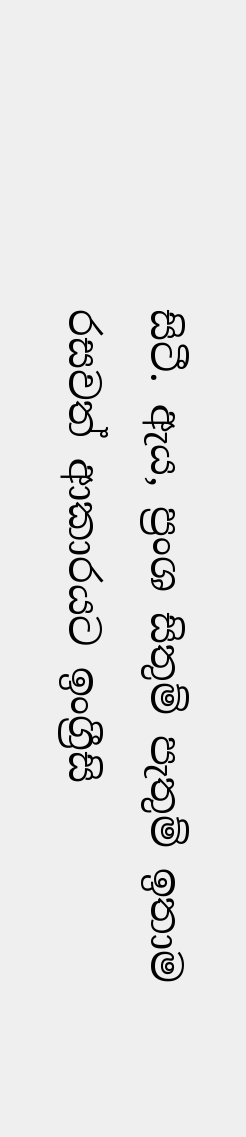සිටී. ඇය, ප්‍රංශ සිතුම් පැතුම් ඉතාම රසවත් ආකාරයට ඉංග්‍රීසි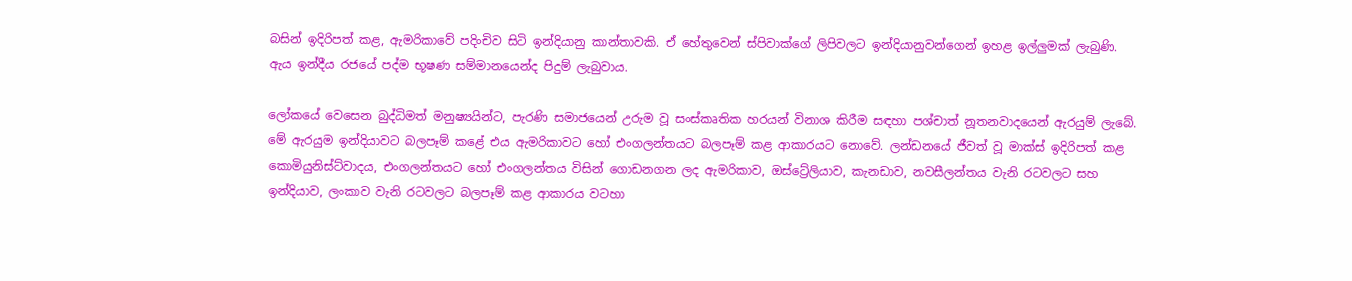බසින් ඉදිරිපත් කළ, ඇමරිකාවේ පදිංචිව සිටි ඉන්දියානු කාන්තාවකි. ඒ හේතුවෙන් ස්පිවාක්ගේ ලිපිවලට ඉන්දියානුවන්ගෙන් ඉහළ ඉල්ලුමක් ලැබුණි. ඇය ඉන්දීය රජයේ පද්ම භූෂණ සම්මානයෙන්ද පිදුම් ලැබුවාය.

ලෝකයේ වෙසෙන බුද්ධිමත් මනුෂ්‍යයින්ට, පැරණි සමාජයෙන් උරුම වූ සංස්කෘතික හරයන් විනාශ කිරීම සඳහා පශ්චාත් නූතනවාදයෙන් ඇරයුම් ලැබේ. මේ ඇරයුම ඉන්දියාවට බලපෑම් කළේ එය ඇමරිකාවට හෝ එංගලන්තයට බලපෑම් කළ ආකාරයට නොවේ. ලන්ඩනයේ ජීවත් වූ මාක්ස් ඉදිරිපත් කළ කොමියුනිස්ට්වාදය, එංගලන්තයට හෝ එංගලන්තය විසින් ගොඩනගන ලද ඇමරිකාව, ඔස්ට්‍රේලියාව, කැනඩාව, නවසීලන්තය වැනි රටවලට සහ ඉන්දියාව, ලංකාව වැනි රටවලට බලපෑම් කළ ආකාරය වටහා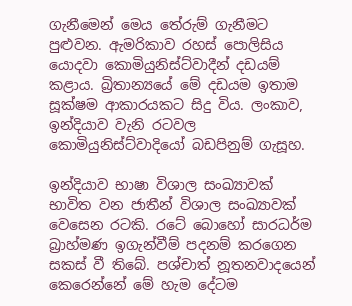ගැනීමෙන් මෙය තේරුම් ගැනීමට පුළුවන. ඇමරිකාව රහස් පොලිසිය යොදවා කොමියුනිස්ට්වාදීන් දඩයම් කළාය. බ්‍රිතාන්‍යයේ මේ දඩයම ඉතාම සූක්ෂම ආකාරයකට සිදු විය. ලංකාව, ඉන්දියාව වැනි රටවල කොමියුනිස්ට්වාදියෝ බඩපිනුම් ගැසූහ.

ඉන්දියාව භාෂා විශාල සංඛ්‍යාවක් භාවිත වන ජාතීන් විශාල සංඛ්‍යාවක් වෙසෙන රටකි. රටේ බොහෝ සාරධර්ම බ්‍රාහ්මණ ඉගැන්වීම් පදනම් කරගෙන සකස් වී තිබේ. පශ්චාත් නූතනවාදයෙන් කෙරෙන්නේ මේ හැම දේටම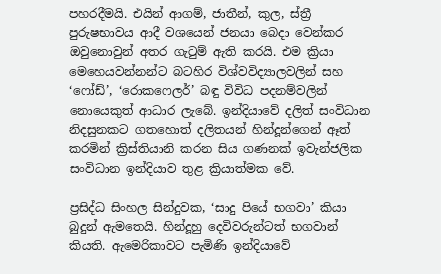පහරදීමයි. එයින් ආගම්, ජාතීන්, කුල, ස්ත්‍රී පුරුෂභාවය ආදී වශයෙන් ජනයා බෙදා වෙන්කර ඔවුනොවුන් අතර ගැටුම් ඇති කරයි. එම ක්‍රියා මෙහෙයවන්නන්ට බටහිර විශ්වවිද්‍යාලවලින් සහ ‘ෆෝඩ්’, ‘රොකෆෙලර්’ බඳු විවිධ පදනම්වලින් නොයෙකුත් ආධාර ලැබේ. ඉන්දියාවේ දලිත් සංවිධාන නිදසුනකට ගතහොත් දලිතයන් හින්දූන්ගෙන් ඈත් කරමින් ක්‍රිස්තියානි කරන සිය ගණනක් ඉවැන්ජලික සංවිධාන ඉන්දියාව තුළ ක්‍රියාත්මක වේ.

ප්‍රසිද්ධ සිංහල සින්දුවක, ‘සාදු පියේ භගවා’ කියා බුදුන් ඇමතෙයි. හින්දූහු දෙවිවරුන්ටත් භගවාන් කියති. ඇමෙරිකාවට පැමිණි ඉන්දියාවේ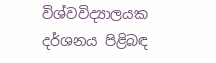විශ්වවිද්‍යාලයක දර්ශනය පිළිබඳ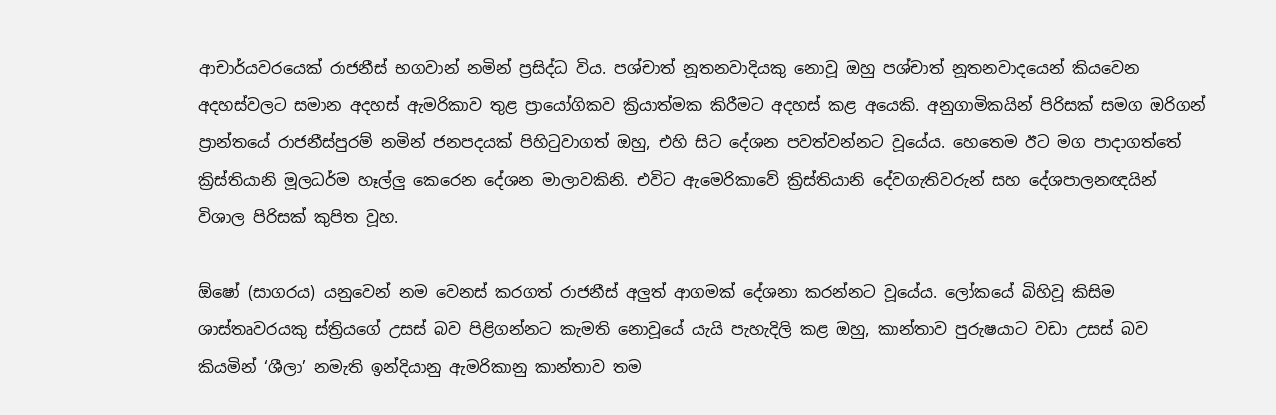ආචාර්යවරයෙක් රාජනීස් භගවාන් නමින් ප්‍රසිද්ධ විය. පශ්චාත් නූතනවාදියකු නොවූ ඔහු පශ්චාත් නූතනවාදයෙන් කියවෙන අදහස්වලට සමාන අදහස් ඇමරිකාව තුළ ප්‍රායෝගිකව ක්‍රියාත්මක කිරීමට අදහස් කළ අයෙකි. අනුගාමිකයින් පිරිසක් සමග ඔරිගන් ප්‍රාන්තයේ රාජනීස්පුරම් නමින් ජනපදයක් පිහිටුවාගත් ඔහු, එහි සිට දේශන පවත්වන්නට වූයේය. හෙතෙම ඊට මග පාදාගත්තේ ක්‍රිස්තියානි මූලධර්ම හෑල්ලු කෙරෙන දේශන මාලාවකිනි. එවිට ඇමෙරිකාවේ ක්‍රිස්තියානි දේවගැතිවරුන් සහ දේශපාලනඥයින් විශාල පිරිසක් කුපිත වූහ.

ඕෂෝ (සාගරය) යනුවෙන් නම වෙනස් කරගත් රාජනීස් අලුත් ආගමක් දේශනා කරන්නට වූයේය. ලෝකයේ බිහිවූ කිසිම ශාස්තෘවරයකු ස්ත්‍රියගේ උසස් බව පිළිගන්නට කැමති නොවූයේ යැයි පැහැදිලි කළ ඔහු, කාන්තාව පුරුෂයාට වඩා උසස් බව කියමින් ‘ශීලා’ නමැති ඉන්දියානු ඇමරිකානු කාන්තාව තම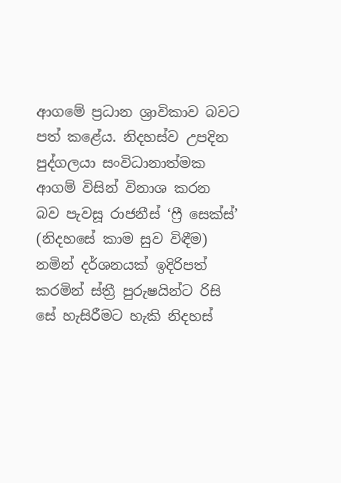ආගමේ ප්‍රධාන ශ්‍රාවිකාව බවට පත් කළේය. නිදහස්ව උපදින පුද්ගලයා සංවිධානාත්මක ආගම් විසින් විනාශ කරන බව පැවසූ රාජනීස් ‘ෆ්‍රී සෙක්ස්’ (නිදහසේ කාම සුව විඳීම) නමින් දර්ශනයක් ඉදිරිපත් කරමින් ස්ත්‍රී පුරුෂයින්ට රිසි සේ හැසිරීමට හැකි නිදහස්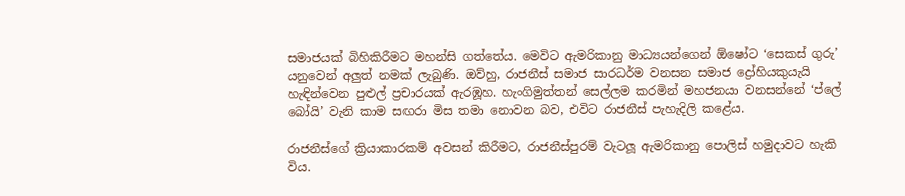සමාජයක් බිහිකිරීමට මහන්සි ගත්තේය. මෙවිට ඇමරිකානු මාධ්‍යයන්ගෙන් ඕෂෝට ‘සෙකස් ගුරු’ යනුවෙන් අලුත් නමක් ලැබුණි. ඔව්හු, රාජනීස් සමාජ සාරධර්ම වනසන සමාජ ද්‍රෝහියකුයැයි හැඳින්වෙන පුළුල් ප්‍රචාරයක් ඇරඹූහ. හැංගිමුත්තන් සෙල්ලම කරමින් මහජනයා වනසන්නේ ‘ප්ලේ බෝයි’ වැනි කාම සඟරා මිස තමා නොවන බව, එවිට රාජනීස් පැහැදිලි කළේය.

රාජනීස්ගේ ක්‍රියාකාරකම් අවසන් කිරීමට, රාජනීස්පුරම් වැටලූ ඇමරිකානු පොලිස් හමුදාවට හැකි විය.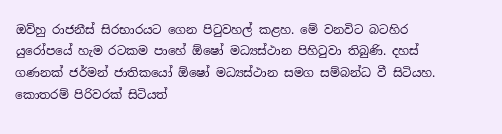ඔව්හු රාජනීස් සිරභාරයට ගෙන පිටුවහල් කළහ. මේ වනවිට බටහිර යුරෝපයේ හැම රටකම පාහේ ඕෂෝ මධ්‍යස්ථාන පිහිටුවා තිබුණි. දහස් ගණනක් ජර්මන් ජාතිකයෝ ඕෂෝ මධ්‍යස්ථාන සමග සම්බන්ධ වී සිටියහ. කොතරම් පිරිවරක් සිටියත්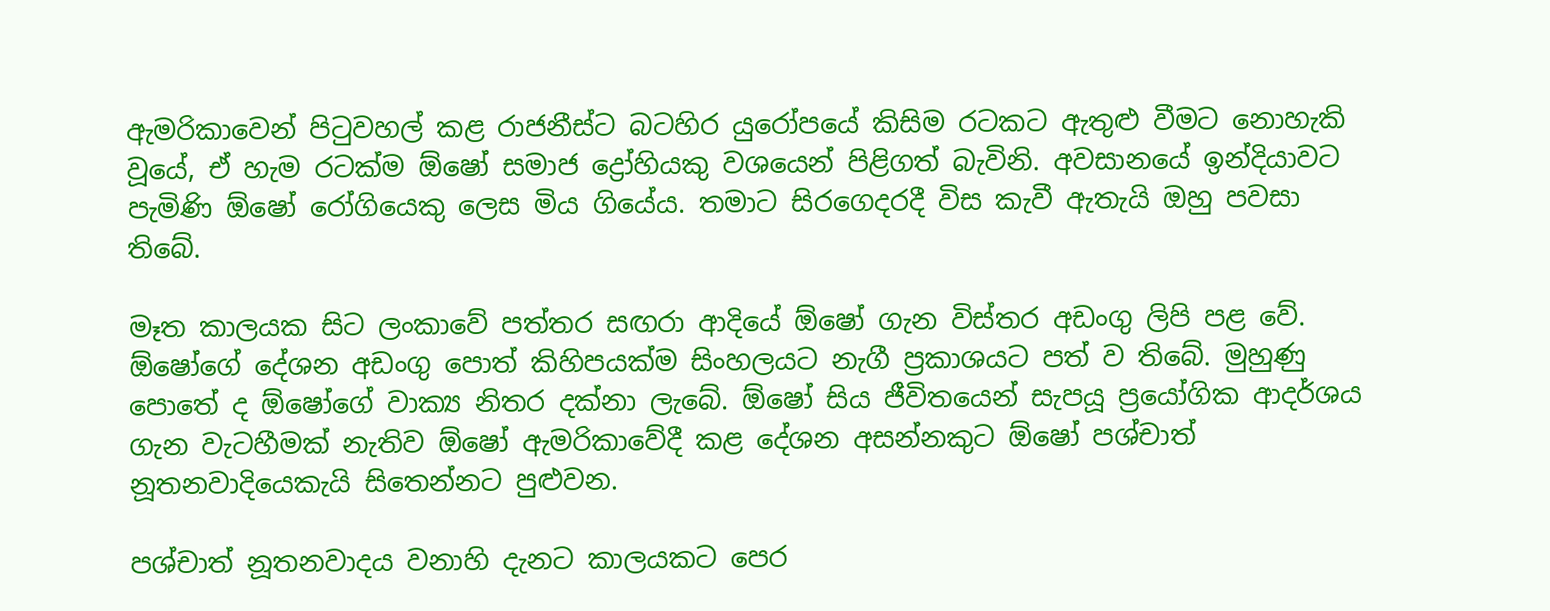ඇමරිකාවෙන් පිටුවහල් කළ රාජනීස්ට බටහිර යුරෝපයේ කිසිම රටකට ඇතුළු වීමට නොහැකි වූයේ, ඒ හැම රටක්ම ඕෂෝ සමාජ ද්‍රෝහියකු වශයෙන් පිළිගත් බැවිනි. අවසානයේ ඉන්දියාවට පැමිණි ඕෂෝ රෝගියෙකු ලෙස මිය ගියේය. තමාට සිරගෙදරදී විස කැවී ඇතැයි ඔහු පවසා තිබේ.

මෑත කාලයක සිට ලංකාවේ පත්තර සඟරා ආදියේ ඕෂෝ ගැන විස්තර අඩංගු ලිපි පළ වේ. ඕෂෝගේ දේශන අඩංගු පොත් කිහිපයක්ම සිංහලයට නැගී ප්‍රකාශයට පත් ව තිබේ. මුහුණු පොතේ ද ඕෂෝගේ වාක්‍ය නිතර දක්නා ලැබේ. ඕෂෝ සිය ජීවිතයෙන් සැපයූ ප්‍රයෝගික ආදර්ශය ගැන වැටහීමක් නැතිව ඕෂෝ ඇමරිකාවේදී කළ දේශන අසන්නකුට ඕෂෝ පශ්චාත් නූතනවාදියෙකැයි සිතෙන්නට පුළුවන.

පශ්චාත් නූතනවාදය වනාහි දැනට කාලයකට පෙර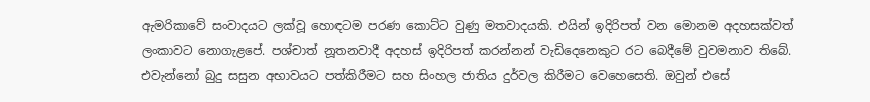ඇමරිකාවේ සංවාදයට ලක්වූ හොඳටම පරණ කොට්ට වුණු මතවාදයකි. එයින් ඉදිරිපත් වන මොනම අදහසක්වත් ලංකාවට නොගැළපේ. පශ්චාත් නූතනවාදී අදහස් ඉදිරිපත් කරන්නන් වැඩිදෙනෙකුට රට බෙදීමේ වුවමනාව තිබේ. එවැන්නෝ බුදු සසුන අභාවයට පත්කිරීමට සහ සිංහල ජාතිය දුර්වල කිරීමට වෙහෙසෙති. ඔවුන් එසේ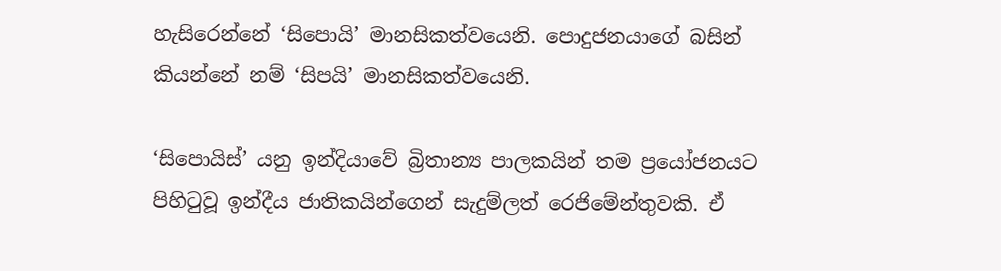හැසිරෙන්නේ ‘සිපොයි’ මානසිකත්වයෙනි. පොදුජනයාගේ බසින් කියන්නේ නම් ‘සිපයි’ මානසිකත්වයෙනි.

‘සිපොයිස්’ යනු ඉන්දියාවේ බ්‍රිතාන්‍ය පාලකයින් තම ප්‍රයෝජනයට පිහිටුවූ ඉන්දීය ජාතිකයින්ගෙන් සැදුම්ලත් රෙජිමේන්තුවකි. ඒ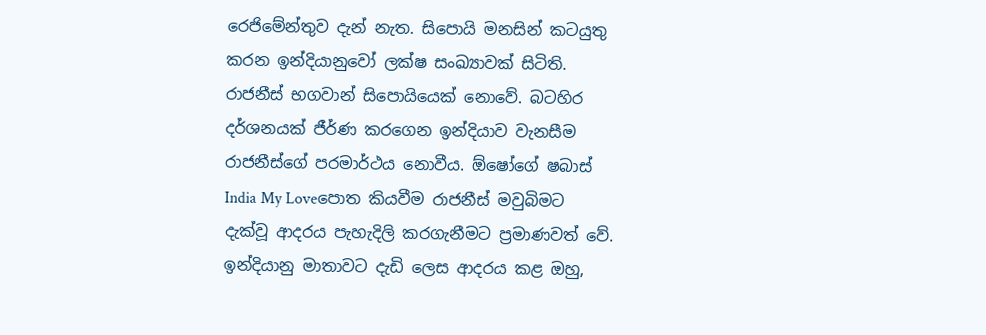රෙජිමේන්තුව දැන් නැත. සිපොයි මනසින් කටයුතු කරන ඉන්දියානුවෝ ලක්ෂ සංඛ්‍යාවක් සිටිති. රාජනීස් භගවාන් සිපොයියෙක් නොවේ. බටහිර දර්ශනයක් ජීර්ණ කරගෙන ඉන්දියාව වැනසීම රාජනීස්ගේ පරමාර්ථය නොවීය. ඕෂෝගේ ෂබාස් India My Loveපොත කියවීම රාජනීස් මවුබිමට දැක්වූ ආදරය පැහැදිලි කරගැනීමට ප්‍රමාණවත් වේ. ඉන්දියානු මාතාවට දැඩි ලෙස ආදරය කළ ඔහු,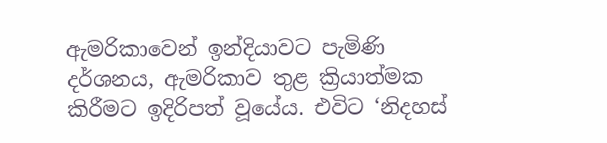ඇමරිකාවෙන් ඉන්දියාවට පැමිණි දර්ශනය, ඇමරිකාව තුළ ක්‍රියාත්මක කිරීමට ඉදිරිපත් වූයේය. එවිට ‘නිදහස්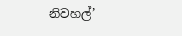නිවහල්’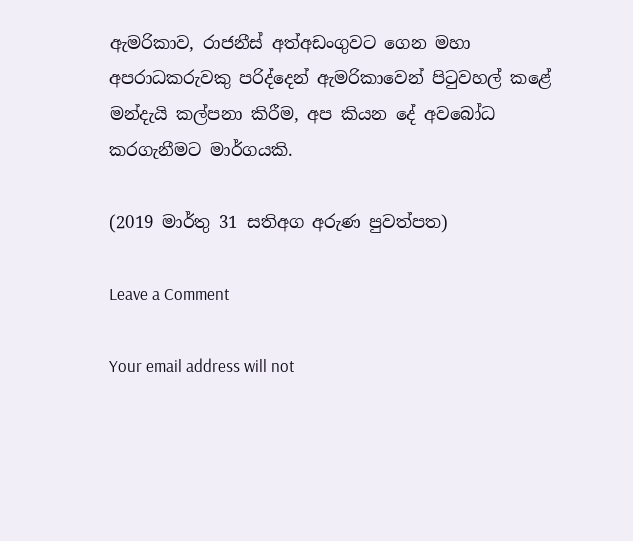ඇමරිකාව, රාජනීස් අත්අඩංගුවට ගෙන මහා අපරාධකරුවකු පරිද්දෙන් ඇමරිකාවෙන් පිටුවහල් කළේ මන්දැයි කල්පනා කිරීම, අප කියන දේ අවබෝධ කරගැනීමට මාර්ගයකි.

(2019 මාර්තු 31 සතිඅග අරුණ පුවත්පත)

Leave a Comment

Your email address will not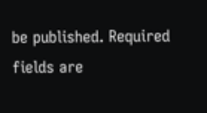be published. Required fields are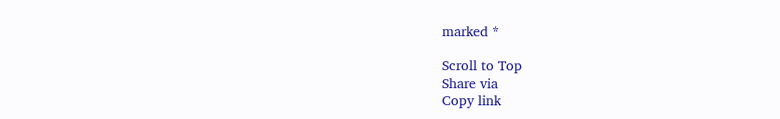marked *

Scroll to Top
Share via
Copy link